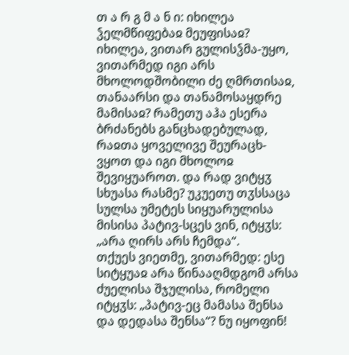თ ა რ გ მ ა ნ ი: იხილეა ჴელმწიფებაჲ მეუფისაჲ? იხილეა, ვითარ გულისჴმა-უყო, ვითარმედ იგი არს მხოლოდშობილი ძე ღმრთისაჲ, თანაარსი და თანამოსაყდრე მამისაჲ? რამეთუ აჰა ესერა ბრძანებს განცხადებულად, რაჲთა ყოველივე შეურაცხ-ვყოთ და იგი მხოლოჲ შევიყუაროთ. და რად ვიტყჳ სხუასა რასმე? უკუეთუ თჳსსაცა სულსა უმეტეს სიყუარულისა მისისა პატივ-სცეს ვინ, იტყჳს: „არა ღირს არს ჩემდა“.
თქუეს ვიეთმე, ვითარმედ: ესე სიტყუაჲ არა წინააღმდგომ არსა ძუელისა შჯულისა, რომელი იტყჳს: „პატივ-ეც მამასა შენსა და დედასა შენსა“? ნუ იყოფინ!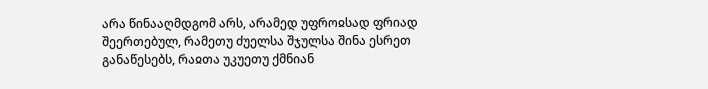არა წინააღმდგომ არს, არამედ უფროჲსად ფრიად შეერთებულ, რამეთუ ძუელსა შჯულსა შინა ესრეთ განაწესებს, რაჲთა უკუეთუ ქმნიან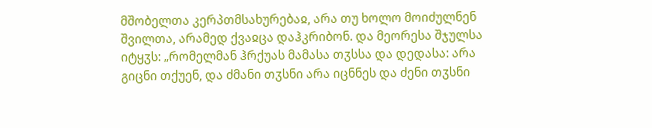მშობელთა კერპთმსახურებაჲ, არა თუ ხოლო მოიძულნენ შვილთა, არამედ ქვაჲცა დაჰკრიბონ. და მეორესა შჯულსა იტყჳს: „რომელმან ჰრქუას მამასა თჳსსა და დედასა: არა გიცნი თქუენ, და ძმანი თჳსნი არა იცნნეს და ძენი თჳსნი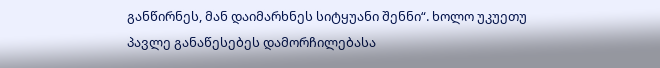განწირნეს, მან დაიმარხნეს სიტყუანი შენნი“. ხოლო უკუეთუ პავლე განაწესებეს დამორჩილებასა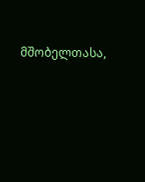მშობელთასა,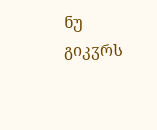ნუ გიკჳრს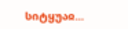სიტყუაჲ...